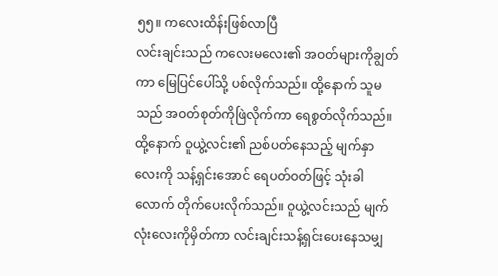၅၅။ ကလေးထိန်းဖြစ်လာပြီ
လင်းချင်းသည် ကလေးမလေး၏ အဝတ်များကိုချွတ်ကာ မြေပြင်ပေါ်သို့ ပစ်လိုက်သည်။ ထို့နောက် သူမသည် အဝတ်စုတ်ကိုဖြဲလိုက်ကာ ရေစွတ်လိုက်သည်။ ထို့နောက် ဝူယွဲ့လင်း၏ ညစ်ပတ်နေသည့် မျက်နှာလေးကို သန့်ရှင်းအောင် ရေပတ်ဝတ်ဖြင့် သုံးခါလောက် တိုက်ပေးလိုက်သည်။ ဝူယွဲ့လင်းသည် မျက်လုံးလေးကိုမှိတ်ကာ လင်းချင်းသန့်ရှင်းပေးနေသမျှ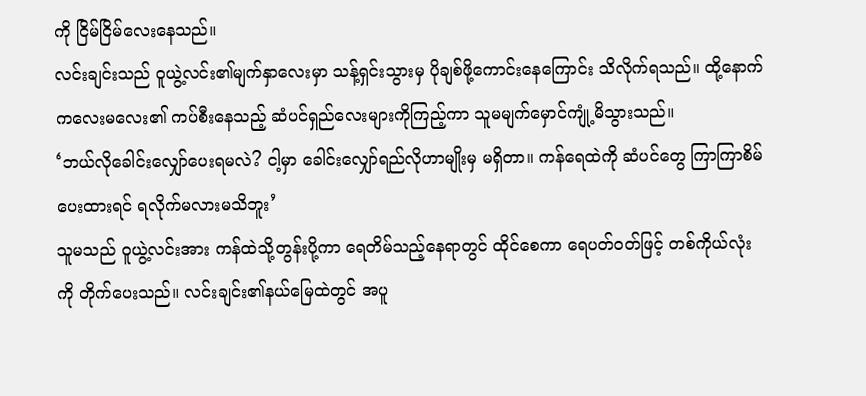ကို ငြိမ်ငြိမ်လေးနေသည်။
လင်းချင်းသည် ဝူယွဲ့လင်း၏မျက်နှာလေးမှာ သန့်ရှင်းသွားမှ ပိုချစ်ဖို့ကောင်းနေကြောင်း သိလိုက်ရသည်။ ထို့နောက် ကလေးမလေး၏ ကပ်စီးနေသည့် ဆံပင်ရှည်လေးများကိုကြည့်ကာ သူမမျက်မှောင်ကျုံ့မိသွားသည်။
‘ဘယ်လိုခေါင်းလျှော်ပေးရမလဲ? ငါ့မှာ ခေါင်းလျှော်ရည်လိုဟာမျိုးမှ မရှိတာ။ ကန်ရေထဲကို ဆံပင်တွေ ကြာကြာစိမ်ပေးထားရင် ရလိုက်မလားမသိဘူး’
သူမသည် ဝူယွဲ့လင်းအား ကန်ထဲသို့တွန်းပို့ကာ ရေတိမ်သည့်နေရာတွင် ထိုင်စေကာ ရေပတ်ဝတ်ဖြင့် တစ်ကိုယ်လုံးကို တိုက်ပေးသည်။ လင်းချင်း၏နယ်မြေထဲတွင် အပူ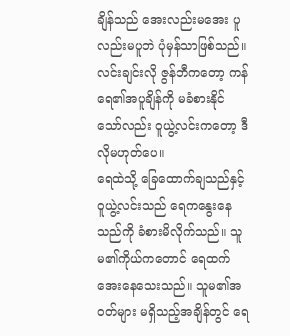ချိန်သည် အေးလည်းမအေး ပူလည်းမပူဘဲ ပုံမှန်သာဖြစ်သည်။ လင်းချင်းလို ဇွန်ဘီကတော့ ကန်ရေ၏အပူချိန်ကို မခံစားနိုင်သော်လည်း ဝူယွဲ့လင်းကတော့ ဒီလိုမဟုတ်ပေ။
ရေထဲသို့ ခြေထောက်ချသည်နှင့် ဝူယွဲ့လင်းသည် ရေကနွေးနေသည်ကို ခံစားမိလိုက်သည်။ သူမ၏ကိုယ်ကတောင် ရေထက်အေးနေသေးသည်။ သူမ၏အဝတ်များ မရှိသည့်အချိန်တွင် ရေ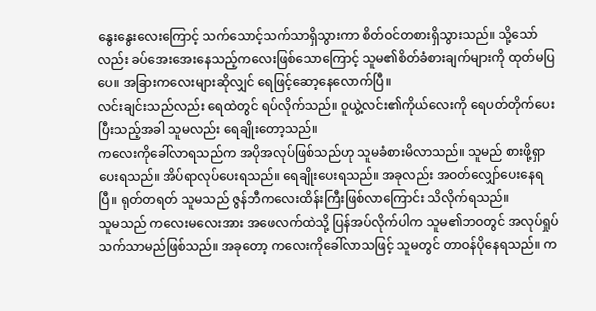နွေးနွေးလေးကြောင့် သက်သောင့်သက်သာရှိသွားကာ စိတ်ဝင်တစားရှိသွားသည်။ သို့သော်လည်း ခပ်အေးအေးနေသည့်ကလေးဖြစ်သောကြောင့် သူမ၏စိတ်ခံစားချက်များကို ထုတ်မပြပေ။ အခြားကလေးများဆိုလျှင် ရေဖြင့်ဆော့နေလောက်ပြီ။
လင်းချင်းသည်လည်း ရေထဲတွင် ရပ်လိုက်သည်။ ဝူယွဲ့လင်း၏ကိုယ်လေးကို ရေပတ်တိုက်ပေးပြီးသည့်အခါ သူမလည်း ရေချိုးတော့သည်။
ကလေးကိုခေါ်လာရသည်က အပိုအလုပ်ဖြစ်သည်ဟု သူမခံစားမိလာသည်။ သူမည် စားဖို့ရှာပေးရသည်။ အိပ်ရာလုပ်ပေးရသည်။ ရေချိုးပေးရသည်။ အခုလည်း အဝတ်လျှော်ပေးနေရပြီ။ ရုတ်တရတ် သူမသည် ဇွန်ဘီကလေးထိန်းကြီးဖြစ်လာကြောင်း သိလိုက်ရသည်။
သူမသည် ကလေးမလေးအား အဖေလက်ထဲသို့ ပြန်အပ်လိုက်ပါက သူမ၏ဘဝတွင် အလုပ်ရှုပ်သက်သာမည်ဖြစ်သည်။ အခုတော့ ကလေးကိုခေါ်လာသဖြင့် သူမတွင် တာဝန်ပိုနေရသည်။ က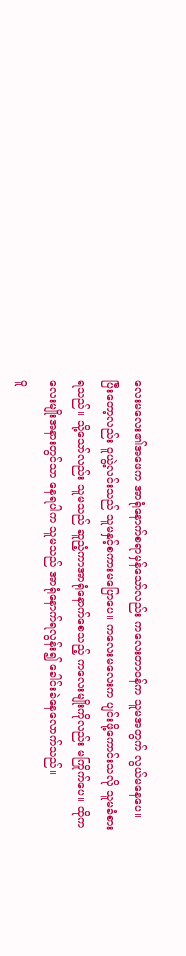လေးမလေး၏အဖေက အာရုံနောက်စရာမှန်သော်လည်း ကလေးတာဝန်က သူမအတွက် လွယ်မနေပေ။
ပြီးတော့လည်း ဝူယွဲ့လင်းသည် သူမနှင့်စကားမပြောပေ။ ကလေးမလေးက ပျင်းဖို့ကောင်းသလို သူမခံစားရသည်။ သို့သော်လည်း သူမသည် ဆူညံ့ကာအာရုံနောက်စေသည့် ကလေးမျိုးကိုလည်း မကြိုက်ပေ။ ထိုကလေးမျိုးအနားတွင်သာ နေရပါက သူမသည် အာရုံနောက်ရလွန်း၍ ခေါင်းခဲနေလောက်သည်။
ဝူ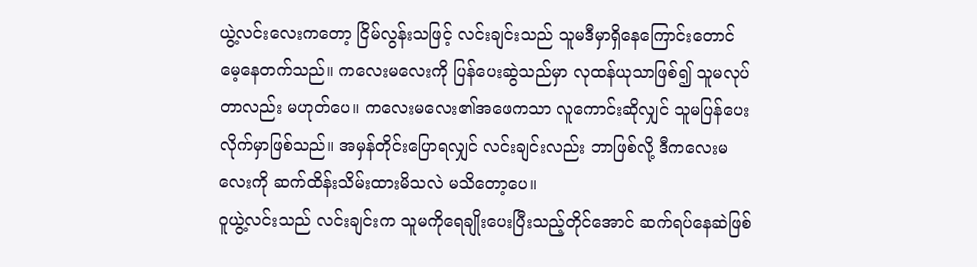ယွဲ့လင်းလေးကတော့ ငြိမ်လွန်းသဖြင့် လင်းချင်းသည် သူမဒီမှာရှိနေကြောင်းတောင် မေ့နေတက်သည်။ ကလေးမလေးကို ပြန်ပေးဆွဲသည်မှာ လုထန်ယုသာဖြစ်၍ သူမလုပ်တာလည်း မဟုတ်ပေ။ ကလေးမလေး၏အဖေကသာ လူကောင်းဆိုလျှင် သူမပြန်ပေးလိုက်မှာဖြစ်သည်။ အမှန်တိုင်းပြောရလျှင် လင်းချင်းလည်း ဘာဖြစ်လို့ ဒီကလေးမလေးကို ဆက်ထိန်းသိမ်းထားမိသလဲ မသိတော့ပေ။
ဝူယွဲ့လင်းသည် လင်းချင်းက သူမကိုရေချိုးပေးပြီးသည့်တိုင်အောင် ဆက်ရပ်နေဆဲဖြစ်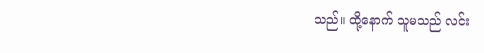သည်။ ထို့နောက် သူမသည် လင်း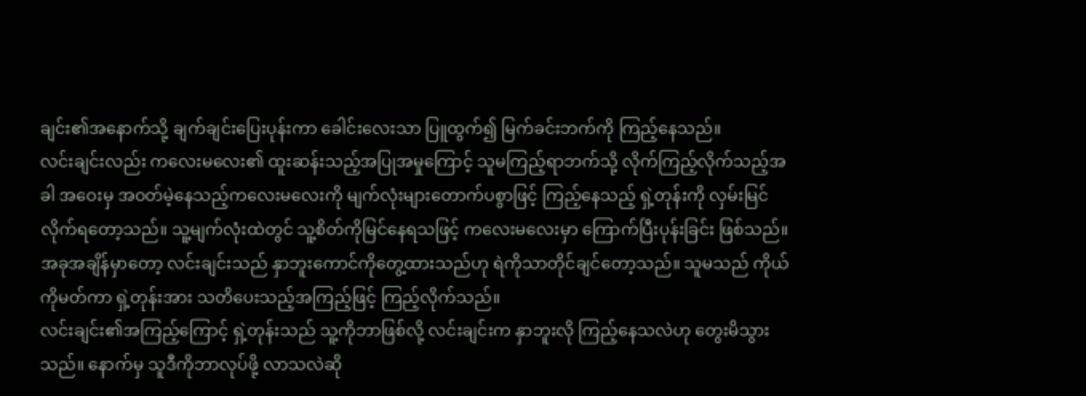ချင်း၏အနောက်သို့ ချက်ချင်းပြေးပုန်းကာ ခေါင်းလေးသာ ပြူထွက်၍ မြက်ခင်းဘက်ကို ကြည့်နေသည်။
လင်းချင်းလည်း ကလေးမလေး၏ ထူးဆန်းသည့်အပြုအမှုကြောင့် သူမကြည့်ရာဘက်သို့ လိုက်ကြည့်လိုက်သည့်အခါ အဝေးမှ အဝတ်မဲ့နေသည့်ကလေးမလေးကို မျက်လုံးများတောက်ပစွာဖြင့် ကြည့်နေသည့် ရှဲ့တုန်းကို လှမ်းမြင်လိုက်ရတော့သည်။ သူ့မျက်လုံးထဲတွင် သူ့စိတ်ကိုမြင်နေရသဖြင့် ကလေးမလေးမှာ ကြောက်ပြီးပုန်းခြင်း ဖြစ်သည်။
အခုအချိန်မှာတော့ လင်းချင်းသည် နှာဘူးကောင်ကိုတွေ့ထားသည်ဟု ရဲကိုသာတိုင်ချင်တော့သည်။ သူမသည် ကိုယ်ကိုမတ်ကာ ရှဲ့တုန်းအား သတိပေးသည့်အကြည့်ဖြင့် ကြည့်လိုက်သည်။
လင်းချင်း၏အကြည့်ကြောင့် ရှဲ့တုန်းသည် သူ့ကိုဘာဖြစ်လို့ လင်းချင်းက နှာဘူးလို ကြည့်နေသလဲဟု တွေးမိသွားသည်။ နောက်မှ သူဒီကိုဘာလုပ်ဖို့ လာသလဲဆို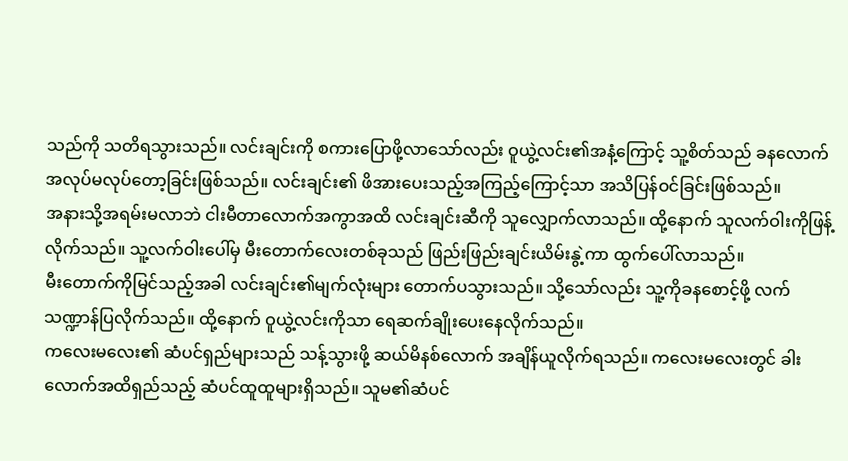သည်ကို သတိရသွားသည်။ လင်းချင်းကို စကားပြောဖို့လာသော်လည်း ဝူယွဲ့လင်း၏အနံ့ကြောင့် သူ့စိတ်သည် ခနလောက် အလုပ်မလုပ်တော့ခြင်းဖြစ်သည်။ လင်းချင်း၏ ဖိအားပေးသည့်အကြည့်ကြောင့်သာ အသိပြန်ဝင်ခြင်းဖြစ်သည်။
အနားသို့အရမ်းမလာဘဲ ငါးမီတာလောက်အကွာအထိ လင်းချင်းဆီကို သူလျှောက်လာသည်။ ထို့နောက် သူလက်ဝါးကိုဖြန့်လိုက်သည်။ သူ့လက်ဝါးပေါ်မှ မီးတောက်လေးတစ်ခုသည် ဖြည်းဖြည်းချင်းယိမ်းနွဲ့ကာ ထွက်ပေါ်လာသည်။
မီးတောက်ကိုမြင်သည့်အခါ လင်းချင်း၏မျက်လုံးများ တောက်ပသွားသည်။ သို့သော်လည်း သူ့ကိုခနစောင့်ဖို့ လက်သဏ္ဍာန်ပြလိုက်သည်။ ထို့နောက် ဝူယွဲ့လင်းကိုသာ ရေဆက်ချိုးပေးနေလိုက်သည်။
ကလေးမလေး၏ ဆံပင်ရှည်များသည် သန့်သွားဖို့ ဆယ်မိနစ်လောက် အချိန်ယူလိုက်ရသည်။ ကလေးမလေးတွင် ခါးလောက်အထိရှည်သည့် ဆံပင်ထူထူများရှိသည်။ သူမ၏ဆံပင်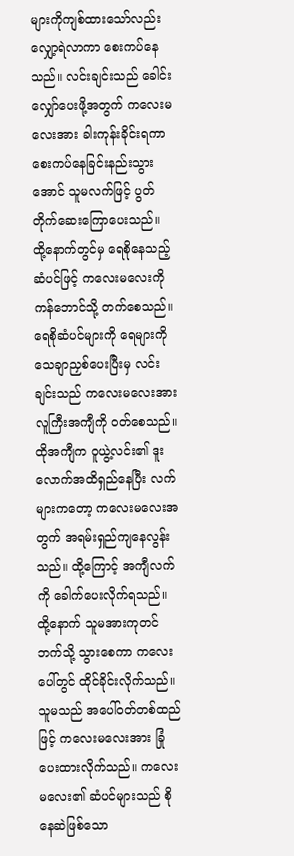များကိုကျစ်ထားသော်လည်း လျှော့ရဲလာကာ စေးကပ်နေသည်။ လင်းချင်းသည် ခေါင်းလျှော်ပေးဖို့အတွက် ကလေးမလေးအား ခါးကုန်းခိုင်းရကာ စေးကပ်နေခြင်းနည်းသွားအောင် သူမလက်ဖြင့် ပွတ်တိုက်ဆေးကြောပေးသည်။
ထို့နောက်တွင်မှ ရေစိုနေသည့်ဆံပင်ဖြင့် ကလေးမလေးကို ကန်ဘောင်သို့ တက်စေသည်။ ရေစိုဆံပင်များကို ရေများကို သေချာညှစ်ပေးပြီးမှ လင်းချင်းသည် ကလေးမလေးအား လူကြီးအကျီကို ဝတ်စေသည်။ ထိုအကျီက ဝူယွဲ့လင်း၏ ဒူးလောက်အထိရှည်နေပြီး လက်များကတော့ ကလေးမလေးအတွက် အရမ်းရှည်ကျနေလွန်းသည်။ ထို့ကြောင့် အကျီလက်ကို ခေါက်ပေးလိုက်ရသည်။
ထို့နောက် သူမအားကုတင်ဘက်သို့ သွားစေကာ ကလေးပေါ်တွင် ထိုင်ခိုင်းလိုက်သည်။ သူမသည် အပေါ်ဝတ်တစ်ထည်ဖြင့် ကလေးမလေးအား ခြုံပေးထားလိုက်သည်။ ကလေးမလေး၏ ဆံပင်များသည် စိုနေဆဲဖြစ်သော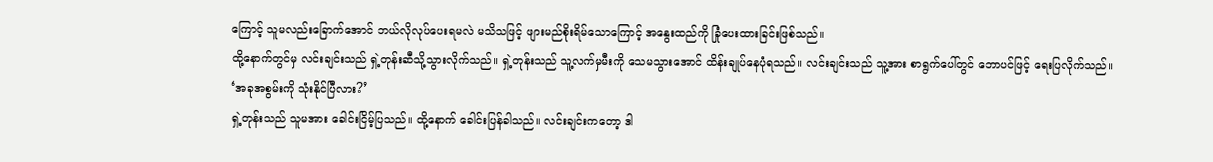ကြောင့် သူမလည်းခြောက်အောင် ဘယ်လိုလုပ်ပေးရမလဲ မသိသဖြင့် ဖျားမည်စိုးရိမ်သောကြောင့် အနွေးထည်ကို ခြုံပေးထားခြင်းဖြစ်သည်။
ထို့နောက်တွင်မှ လင်းချင်းသည် ရှဲ့တုန်းဆီသို့သွားလိုက်သည်။ ရှဲ့တုန်းသည် သူ့လက်မှမီးကို သေမသွားအောင် ထိန်းချုပ်နေပုံရသည်။ လင်းချင်းသည် သူ့အား စာရွက်ပေါ်တွင် ဘောပင်ဖြင့် ရေးပြလိုက်သည်။
‘အခုအစွမ်းကို သုံးနိုင်ပြီလား?’
ရှဲ့တုန်းသည် သူမအား ခေါင်းငြိမ့်ပြသည်။ ထို့နောက် ခေါင်းပြန်ခါသည်။ လင်းချင်းကတော့ ဒါ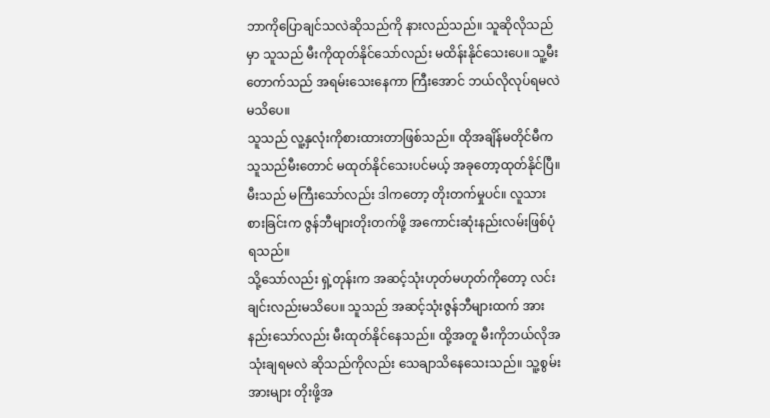ဘာကိုပြောချင်သလဲဆိုသည်ကို နားလည်သည်။ သူဆိုလိုသည်မှာ သူသည် မီးကိုထုတ်နိုင်သော်လည်း မထိန်းနိုင်သေးပေ။ သူ့မီးတောက်သည် အရမ်းသေးနေကာ ကြီးအောင် ဘယ်လိုလုပ်ရမလဲ မသိပေ။
သူသည် လူ့နှလုံးကိုစားထားတာဖြစ်သည်။ ထိုအချိန်မတိုင်မီက သူသည်မီးတောင် မထုတ်နိုင်သေးပင်မယ့် အခုတော့ထုတ်နိုင်ပြီ။ မီးသည် မကြီးသော်လည်း ဒါကတော့ တိုးတက်မှုပင်။ လူသားစားခြင်းက ဇွန်ဘီများတိုးတက်ဖို့ အကောင်းဆုံးနည်းလမ်းဖြစ်ပုံရသည်။
သို့သော်လည်း ရှဲ့တုန်းက အဆင့်သုံးဟုတ်မဟုတ်ကိုတော့ လင်းချင်းလည်းမသိပေ။ သူသည် အဆင့်သုံးဇွန်ဘီများထက် အားနည်းသော်လည်း မီးထုတ်နိုင်နေသည်။ ထို့အတူ မီးကိုဘယ်လိုအသုံးချရမလဲ ဆိုသည်ကိုလည်း သေချာသိနေသေးသည်။ သူ့စွမ်းအားများ တိုးဖို့အ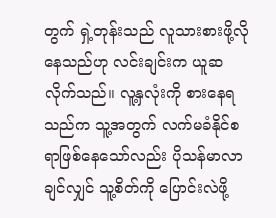တွက် ရှဲ့တုန်းသည် လူသားစားဖို့လိုနေသည်ဟု လင်းချင်းက ယူဆလိုက်သည်။ လူ့နှလုံးကို စားနေရသည်က သူ့အတွက် လက်မခံနိုင်စရာဖြစ်နေသော်လည်း ပိုသန်မာလာချင်လျှင် သူ့စိတ်ကို ပြောင်းလဲဖို့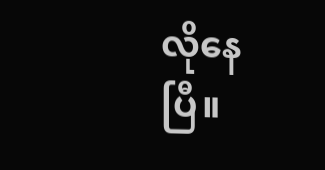လိုနေပြီ။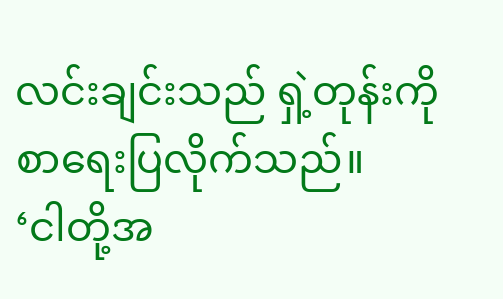လင်းချင်းသည် ရှဲ့တုန်းကို စာရေးပြလိုက်သည်။
‘ငါတို့အ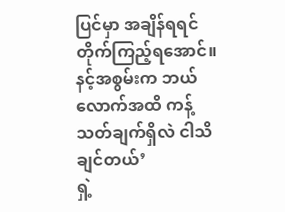ပြင်မှာ အချိန်ရရင် တိုက်ကြည့်ရအောင်။ နင့်အစွမ်းက ဘယ်လောက်အထိ ကန့်သတ်ချက်ရှိလဲ ငါသိချင်တယ်’
ရှဲ့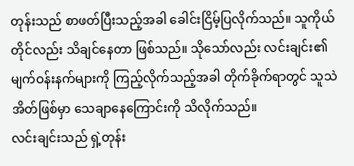တုန်းသည် စာဖတ်ပြီးသည့်အခါ ခေါင်းငြိမ့်ပြလိုက်သည်။ သူကိုယ်တိုင်လည်း သိချင်နေတာ ဖြစ်သည်။ သိုသော်လည်း လင်းချင်း၏ မျက်ဝန်းနက်များကို ကြည့်လိုက်သည့်အခါ တိုက်ခိုက်ရာတွင် သူသဲအိတ်ဖြစ်မှာ သေချာနေကြောင်းကို သိလိုက်သည်။
လင်းချင်းသည် ရှဲ့တုန်း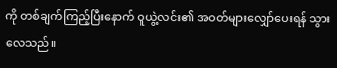ကို တစ်ချက်ကြည့်ပြီးနောက် ဝူယွဲ့လင်း၏ အဝတ်များလျှော်ပေးရန် သွားလေသည်။